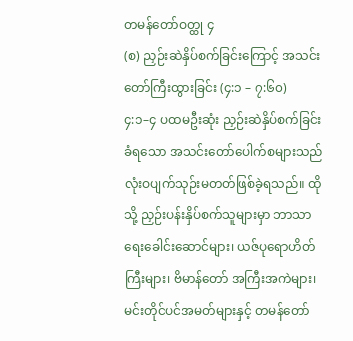တမန်တော်ဝတ္ထု ၄
(စ) ညှဉ်းဆဲနှိပ်စက်ခြင်းကြောင့် အသင်းတော်ကြီးထွားခြင်း (၄:၁ – ၇:၆၀)
၄:၁–၄ ပထမဦးဆုံး ညှဉ်းဆဲနှိပ်စက်ခြင်း ခံရသော အသင်းတော်ပေါက်စများသည် လုံးဝပျက်သုဉ်းမတတ်ဖြစ်ခဲ့ရသည်။ ထိုသို့ ညှဉ်းပန်းနှိပ်စက်သူများမှာ ဘာသာရေးခေါင်းဆောင်များ၊ ယဇ်ပုရောဟိတ်ကြီးများ၊ ဗိမာန်တော် အကြီးအကဲများ၊ မင်းတိုင်ပင်အမတ်များနှင့် တမန်တော်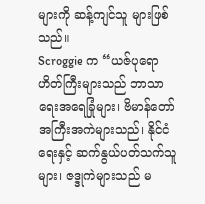များကို ဆန့်ကျင်သူ များဖြစ်သည်။
Scroggie က “ယဇ်ပုရောဟိတ်ကြီးများသည် ဘာသာရေးအရေခြုံများ၊ ဗိမာန်တော်အကြီးအကဲများသည်၊ နိုင်ငံရေးနှင့် ဆက်နွယ်ပတ်သက်သူများ၊ ဇဒ္ဒုကဲများသည် မ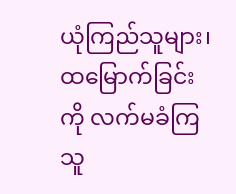ယုံကြည်သူများ၊ ထမြောက်ခြင်းကို လက်မခံကြသူ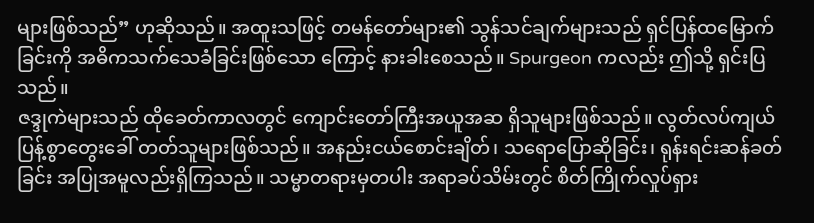များဖြစ်သည်” ဟုဆိုသည်။ အထူးသဖြင့် တမန်တော်များ၏ သွန်သင်ချက်များသည် ရှင်ပြန်ထမြောက်ခြင်းကို အဓိကသက်သေခံခြင်းဖြစ်သော ကြောင့် နားခါးစေသည်။ Spurgeon ကလည်း ဤသို့ ရှင်းပြသည်။
ဇဒ္ဒုကဲများသည် ထိုခေတ်ကာလတွင် ကျောင်းတော်ကြီးအယူအဆ ရှိသူများဖြစ်သည်။ လွတ်လပ်ကျယ်ပြန့်စွာတွေးခေါ် တတ်သူများဖြစ်သည်။ အနည်းငယ်စောင်းချိတ်၊ သရောပြောဆိုခြင်း၊ ရုန်းရင်းဆန်ခတ်ခြင်း အပြုအမူလည်းရှိကြသည်။ သမ္မာတရားမှတပါး အရာခပ်သိမ်းတွင် စိတ်ကြိုက်လှုပ်ရှား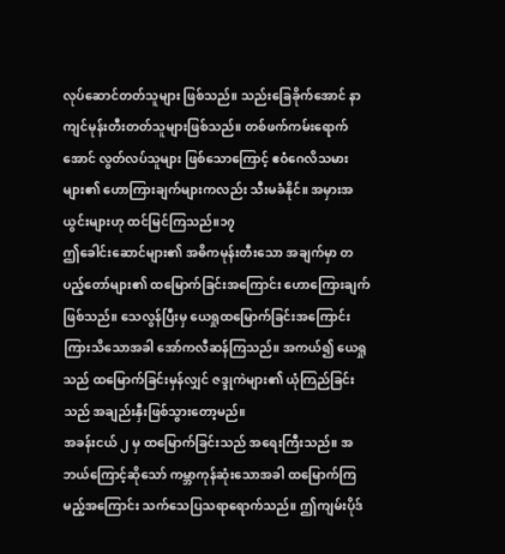လုပ်ဆောင်တတ်သူများ ဖြစ်သည်။ သည်းခြေခိုက်အောင် နာကျင်မုန်းတီးတတ်သူများဖြစ်သည်။ တစ်ဖက်ကမ်းရောက်အောင် လွတ်လပ်သူများ ဖြစ်သောကြောင့် ဧဝံဂေလိသမားများ၏ ဟောကြားချက်များကလည်း သီးမခံနိုင်။ အမှားအယွင်းများဟု ထင်မြင်ကြသည်။၁၇
ဤခေါင်းဆောင်များ၏ အဓိကမုန်းတီးသော အချက်မှာ တပည့်တော်များ၏ ထမြောက်ခြင်းအကြောင်း ဟောကြေားချက်ဖြစ်သည်။ သေလွန်ပြီးမှ ယေရှုထမြောက်ခြင်းအကြောင်း ကြားသိသောအခါ အော်ကလီဆန်ကြသည်။ အကယ်၍ ယေရှုသည် ထမြောက်ခြင်းမှန်လျှင် ဇဒ္ဒုကဲများ၏ ယုံကြည်ခြင်းသည် အချည်းနှီးဖြစ်သွားတော့မည်။
အခန်းငယ် ၂ မှ ထမြောက်ခြင်းသည် အရေးကြီးသည်။ အဘယ်ကြောင့်ဆိုသော် ကမ္ဘာကုန်ဆုံးသောအခါ ထမြောက်ကြမည့်အကြောင်း သက်သေပြသရာရောက်သည်။ ဤကျမ်းပိုဒ်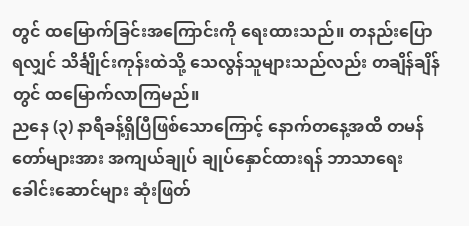တွင် ထမြောက်ခြင်းအကြောင်းကို ရေးထားသည်။ တနည်းပြောရလျှင် သိင်္ချိုင်းကုန်းထဲသို့ သေလွန်သူများသည်လည်း တချိန်ချိန်တွင် ထမြောက်လာကြမည်။
ညနေ (၃) နာရီခန့်ရှိပြီဖြစ်သောကြောင့် နောက်တနေ့အထိ တမန်တော်များအား အကျယ်ချုပ် ချုပ်နှောင်ထားရန် ဘာသာရေးခေါင်းဆောင်များ ဆုံးဖြတ်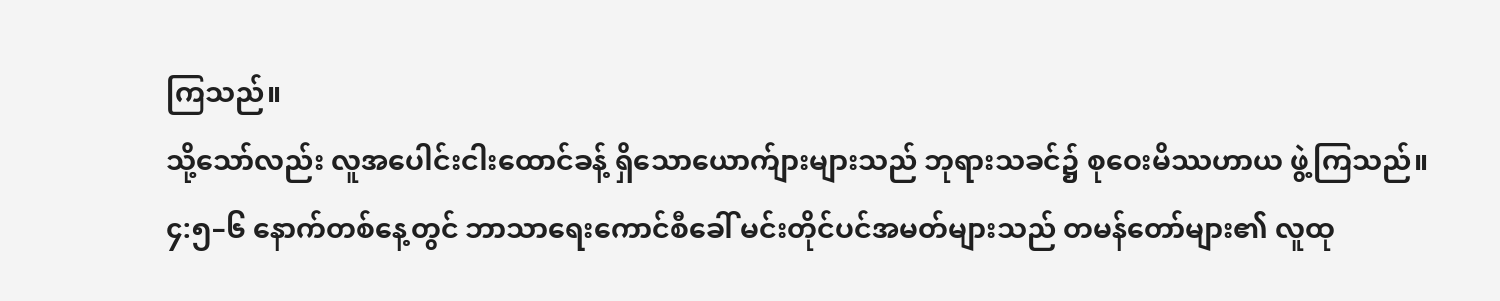ကြသည်။
သို့သော်လည်း လူအပေါင်းငါးထောင်ခန့် ရှိသောယောက်ျားများသည် ဘုရားသခင်၌ စုဝေးမိဿဟာယ ဖွဲ့ကြသည်။
၄:၅–၆ နောက်တစ်နေ့တွင် ဘာသာရေးကောင်စီခေါ် မင်းတိုင်ပင်အမတ်များသည် တမန်တော်များ၏ လူထု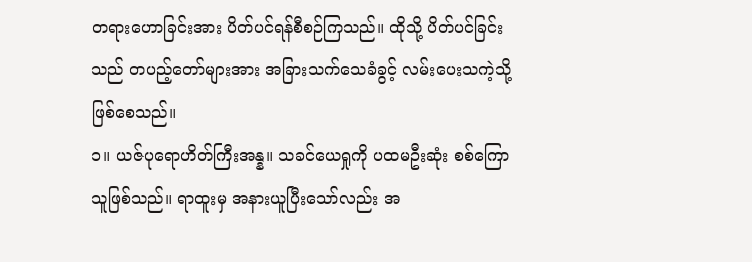တရားဟောခြင်းအား ပိတ်ပင်ရန်စီစဉ်ကြသည်။ ထိုသို့ ပိတ်ပင်ခြင်းသည် တပည့်တော်များအား အခြားသက်သေခံခွင့် လမ်းပေးသကဲ့သို့ ဖြစ်စေသည်။
၁။ ယဇ်ပုရောဟိတ်ကြီးအန္န။ သခင်ယေရှုကို ပထမဦးဆုံး စစ်ကြောသူဖြစ်သည်။ ရာထူးမှ အနားယူပြီးသော်လည်း အ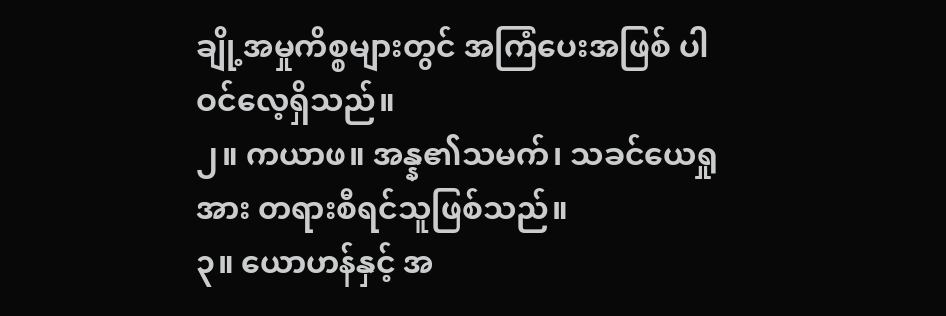ချို့အမှုကိစ္စများတွင် အကြံပေးအဖြစ် ပါဝင်လေ့ရှိသည်။
၂။ ကယာဖ။ အန္န၏သမက်၊ သခင်ယေရှုအား တရားစီရင်သူဖြစ်သည်။
၃။ ယောဟန်နှင့် အ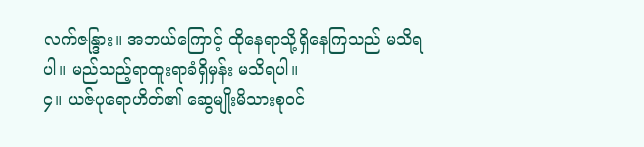လက်ဇန္ဒြား။ အဘယ်ကြောင့် ထိုနေရာသို့ရှိနေကြသည် မသိရပါ။ မည်သည့်ရာထူးရာခံရှိမှန်း မသိရပါ။
၄။ ယဇ်ပုရောဟိတ်၏ ဆွေမျိုးမိသားစုဝင်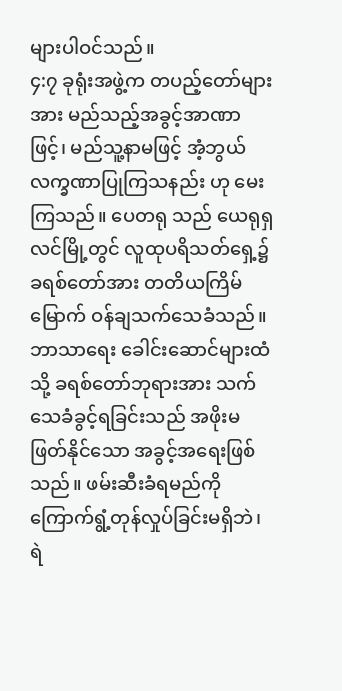များပါဝင်သည်။
၄:၇ ခုရုံးအဖွဲ့က တပည့်တော်များအား မည်သည့်အခွင့်အာဏာဖြင့်၊ မည်သူ့နာမဖြင့် အံ့ဘွယ်လက္ခဏာပြုကြသနည်း ဟု မေးကြသည်။ ပေတရု သည် ယေရုရှလင်မြို့တွင် လူထုပရိသတ်ရှေ့၌ ခရစ်တော်အား တတိယကြိမ်မြောက် ဝန်ချသက်သေခံသည်။ ဘာသာရေး ခေါင်းဆောင်များထံသို့ ခရစ်တော်ဘုရားအား သက်သေခံခွင့်ရခြင်းသည် အဖိုးမဖြတ်နိုင်သော အခွင့်အရေးဖြစ်သည်။ ဖမ်းဆီးခံရမည်ကို ကြောက်ရွံ့တုန်လှုပ်ခြင်းမရှိဘဲ၊ ရဲ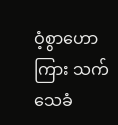ဝံ့စွာဟောကြား သက်သေခံ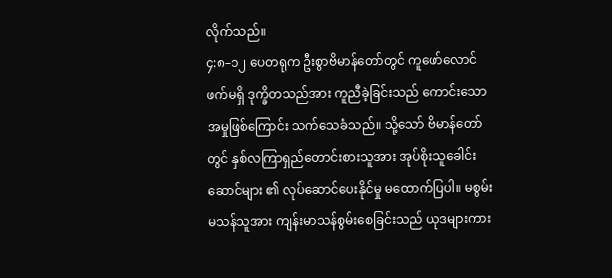လိုက်သည်။
၄:၈–၁၂ ပေတရုက ဦးစွာဗိမာန်တော်တွင် ကူဖော်လောင်ဖက်မရှိ ဒုက္ခိတသည်အား ကူညီခဲ့ခြင်းသည် ကောင်းသောအမှုဖြစ်ကြောင်း သက်သေခံသည်။ သို့သော် ဗိမာန်တော်တွင် နှစ်လကြာရှည်တောင်းစားသူအား အုပ်စိုးသူခေါင်းဆောင်များ ၏ လုပ်ဆောင်ပေးနိုင်မှု မထောက်ပြပါ။ မစွမ်းမသန်သူအား ကျန်းမာသန်စွမ်းစေခြင်းသည် ယုဒများကား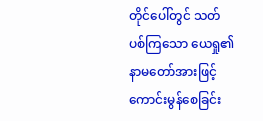တိုင်ပေါ်တွင် သတ်ပစ်ကြသော ယေရှု၏ နာမတော်အားဖြင့် ကောင်းမွန်စေခြင်း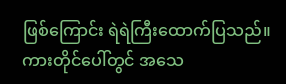ဖြစ်ကြောင်း ရဲရဲကြီးထောက်ပြသည်။ ကားတိုင်ပေါ်တွင် အသေ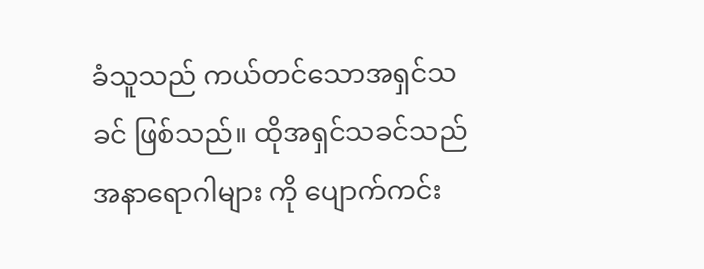ခံသူသည် ကယ်တင်သောအရှင်သခင် ဖြစ်သည်။ ထိုအရှင်သခင်သည် အနာရောဂါများ ကို ပျောက်ကင်း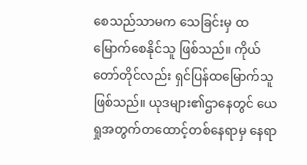စေသည်သာမက သေခြင်းမှ ထမြောက်စေနိုင်သူ ဖြစ်သည်။ ကိုယ်တော်တိုင်လည်း ရှင်ပြန်ထမြောက်သူ ဖြစ်သည်။ ယုဒများ၏ဌာနေတွင် ယေရှုအတွက်တထောင့်တစ်နေရာမှ နေရာ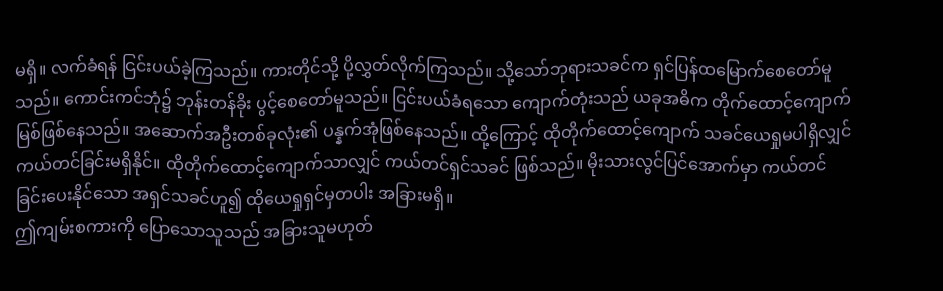မရှိ။ လက်ခံရန် ငြင်းပယ်ခဲ့ကြသည်။ ကားတိုင်သို့ ပို့လွှတ်လိုက်ကြသည်။ သို့သော်ဘုရားသခင်က ရှင်ပြန်ထမြောက်စေတော်မူသည်။ ကောင်းကင်ဘုံ၌ ဘုန်းတန်ခိုး ပွင့်စေတော်မူသည်။ ငြင်းပယ်ခံရသော ကျောက်တုံးသည် ယခုအဓိက တိုက်ထောင့်ကျောက်မြစ်ဖြစ်နေသည်။ အဆောက်အဦးတစ်ခုလုံး၏ ပန္နက်အုံဖြစ်နေသည်။ ထို့ကြောင့် ထိုတိုက်ထောင့်ကျောက် သခင်ယေရှုမပါရှိလျှင် ကယ်တင်ခြင်းမရှိနိုင်။ ထိုတိုက်ထောင့်ကျောက်သာလျှင် ကယ်တင်ရှင်သခင် ဖြစ်သည်။ မိုးသားလွင်ပြင်အောက်မှာ ကယ်တင်ခြင်းပေးနိုင်သော အရှင်သခင်ဟူ၍ ထိုယေရှုရှင်မှတပါး အခြားမရှိ။
ဤကျမ်းစကားကို ပြောသောသူသည် အခြားသူမဟုတ်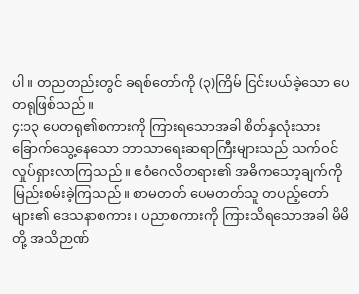ပါ။ တညတည်းတွင် ခရစ်တော်ကို (၃)ကြိမ် ငြင်းပယ်ခဲ့သော ပေတရုဖြစ်သည်။
၄:၁၃ ပေတရု၏စကားကို ကြားရသောအခါ စိတ်နှလုံးသား ခြောက်သွေ့နေသော ဘာသာရေးဆရာကြီးများသည် သက်ဝင်လှုပ်ရှားလာကြသည်။ ဧဝံဂေလိတရား၏ အဓိကသော့ချက်ကို မြည်းစမ်းခဲ့ကြသည်။ စာမတတ် ပေမတတ်သူ တပည့်တော်များ၏ ဒေသနာစကား၊ ပညာစကားကို ကြားသိရသောအခါ မိမိတို့ အသိဉာဏ်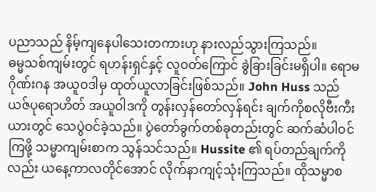ပညာသည် နိမ့်ကျနေပါသေးတကားဟု နားလည်သွားကြသည်။
ဓမ္မသစ်ကျမ်းတွင် ရဟန်းရှင်နှင့် လူဝတ်ကြောင် ခွဲခြားခြင်းမရှိပါ။ ရောမဂိုဏ်းဂန အယူဝဒါမှ ထုတ်ယူလာခြင်းဖြစ်သည်။ John Huss သည် ယဇ်ပုရောဟိတ် အယူဝါဒကို တွန်းလှန်တော်လှန်ရင်း ချက်ကိုစလိုဗီးကီးယားတွင် သေပွဲဝင်ခဲ့သည်။ ပွဲတော်ခွက်တစ်ခုတည်းတွင် ဆက်ဆံပါဝင်ကြဖို့ သမ္မာကျမ်းစာက သွန်သင်သည်။ Hussite ၏ ရပ်တည်ချက်ကိုလည်း ယနေ့ကာလတိုင်အောင် လိုက်နာကျင့်သုံးကြသည်။ ထိုသမ္မာစ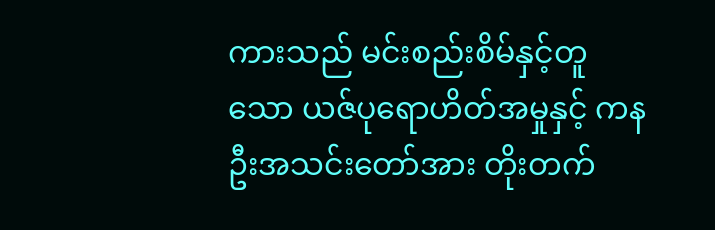ကားသည် မင်းစည်းစိမ်နှင့်တူသော ယဇ်ပုရောဟိတ်အမှုနှင့် ကနဦးအသင်းတော်အား တိုးတက်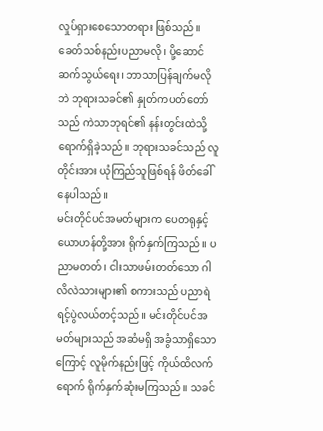လှုပ်ရှားစေသောတရား ဖြစ်သည်။ ခေတ်သစ်နည်းပညာမလို၊ ပို့ဆောင်ဆက်သွယ်ရေး၊ ဘာသာပြန်ချက်မလိုဘဲ ဘုရားသခင်၏ နှုတ်ကပတ်တော်သည် ကဲသာဘုရင်၏ နန်းတွင်းထဲသို့ရောက်ရှိခဲ့သည်။ ဘုရားသခင်သည် လူတိုင်းအား ယုံကြည်သူဖြစ်ရန် ဖိတ်ခေါ်နေပါသည်။
မင်းတိုင်ပင်အမတ်များက ပေတရုနှင့် ယောဟန်တို့အား ရိုက်နှက်ကြသည်။ ပညာမတတ်၊ ငါးသာဖမ်းတတ်သော ဂါလိလဲသားများ၏ စကားသည် ပညာရဲရင့်ပွဲလယ်တင့်သည်။ မင်းတိုင်ပင်အမတ်များသည် အဆံမရှိ အခွံသာရှိသောကြောင့် လူမိုက်နည်းဖြင့် ကိုယ်ထိလက်ရောက် ရိုက်နှက်ဆုံးမကြသည်။ သခင်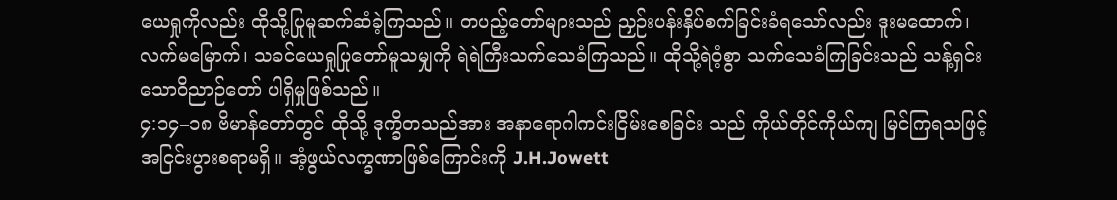ယေရှုကိုလည်း ထိုသို့ပြုမူဆက်ဆံခဲ့ကြသည်။ တပည့်တော်များသည် ညှဉ်းပန်းနှိပ်စက်ခြင်းခံရသော်လည်း ဒူးမထောက်၊ လက်မမြောက်၊ သခင်ယေရှုပြုတော်မူသမျှကို ရဲရဲကြီးသက်သေခံကြသည်။ ထိုသို့ရဲဝံ့စွာ သက်သေခံကြခြင်းသည် သန့်ရှင်းသောဝိညာဉ်တော် ပါရှိမှုဖြစ်သည်။
၄:၁၄–၁၈ ဗိမာန်တော်တွင် ထိုသို့ ဒုက္ခိတသည်အား အနာရောဂါကင်းငြိမ်းစေခြင်း သည် ကိုယ်တိုင်ကိုယ်ကျ မြင်ကြရသဖြင့် အငြင်းပွားစရာမရှိ။ အံ့ဖွယ်လက္ခဏာဖြစ်ကြောင်းကို J.H.Jowett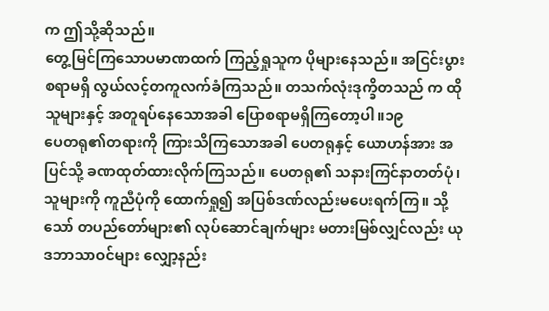က ဤသို့ဆိုသည်။
တွေ့မြင်ကြသောပမာဏထက် ကြည့်ရှုသူက ပိုများနေသည်။ အငြင်းပွားစရာမရှိ လွယ်လင့်တကူလက်ခံကြသည်။ တသက်လုံးဒုက္ခိတသည် က ထိုသူများနှင့် အတူရပ်နေသောအခါ ပြောစရာမရှိကြတော့ပါ။၁၉
ပေတရု၏တရားကို ကြားသိကြသောအခါ ပေတရုနှင့် ယောဟန်အား အပြင်သို့ ခဏထုတ်ထားလိုက်ကြသည်။ ပေတရု၏ သနားကြင်နာတတ်ပုံ၊ သူများကို ကူညီပုံကို ထောက်ရှု၍ အပြစ်ဒဏ်လည်းမပေးရက်ကြ။ သို့သော် တပည်တော်များ၏ လုပ်ဆောင်ချက်များ မတားမြစ်လျှင်လည်း ယုဒဘာသာဝင်များ လျှော့နည်း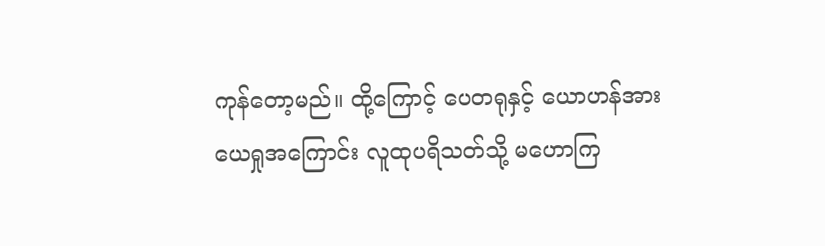ကုန်တော့မည်။ ထို့ကြောင့် ပေတရုနှင့် ယောဟန်အား ယေရှုအကြောင်း လူထုပရိသတ်သို့ မဟောကြ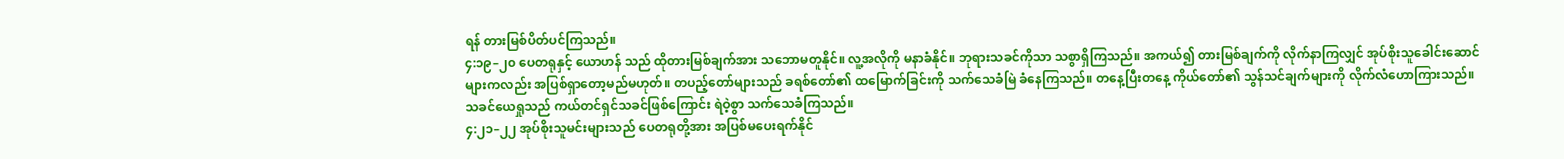ရန် တားမြစ်ပိတ်ပင်ကြသည်။
၄:၁၉–၂၀ ပေတရုနှင့် ယောဟန် သည် ထိုတားမြစ်ချက်အား သဘောမတူနိုင်။ လူ့အလိုကို မနာခံနိုင်။ ဘုရားသခင်ကိုသာ သစွာရှိကြသည်။ အကယ်၍ တားမြစ်ချက်ကို လိုက်နာကြလျှင် အုပ်စိုးသူခေါင်းဆောင်များကလည်း အပြစ်ရှာတော့မည်မဟုတ်။ တပည့်တော်များသည် ခရစ်တော်၏ ထမြောက်ခြင်းကို သက်သေခံမြဲ ခံနေကြသည်။ တနေ့ပြီးတနေ့ ကိုယ်တော်၏ သွန်သင်ချက်များကို လိုက်လံဟောကြားသည်။ သခင်ယေရှုသည် ကယ်တင်ရှင်သခင်ဖြစ်ကြောင်း ရဲဝဲ့စွာ သက်သေခံကြသည်။
၄:၂၁–၂၂ အုပ်စိုးသူမင်းများသည် ပေတရုတို့အား အပြစ်မပေးရက်နိုင်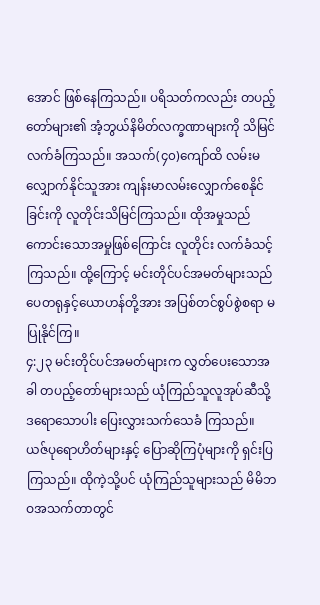အောင် ဖြစ်နေကြသည်။ ပရိသတ်ကလည်း တပည့်တော်များ၏ အံ့ဘွယ်နိမိတ်လက္ခဏာများကို သိမြင်လက်ခံကြသည်။ အသက်(၄၀)ကျော်ထိ လမ်းမလျှောက်နိုင်သူအား ကျန်းမာလမ်းလျှောက်စေနိုင်ခြင်းကို လူတိုင်းသိမြင်ကြသည်။ ထိုအမှုသည် ကောင်းသောအမှုဖြစ်ကြောင်း လူတိုင်း လက်ခံသင့်ကြသည်။ ထို့ကြောင့် မင်းတိုင်ပင်အမတ်များသည် ပေတရုနှင့်ယောဟန်တို့အား အပြစ်တင်စွပ်စွဲစရာ မပြုနိုင်ကြ။
၄:၂၃ မင်းတိုင်ပင်အမတ်များက လွှတ်ပေးသောအခါ တပည့်တော်များသည် ယုံကြည်သူလူအုပ်ဆီသို့ ဒရောသောပါး ပြေးလွှားသက်သေခံ ကြသည်။ ယဇ်ပုရောဟိတ်များနှင့် ပြောဆိုကြပုံများကို ရှင်းပြကြသည်။ ထိုကဲ့သို့ပင် ယုံကြည်သူများသည် မိမိဘဝအသက်တာတွင်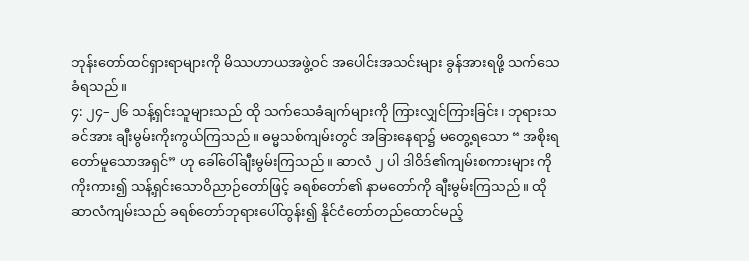ဘုန်းတော်ထင်ရှားရာများကို မိဿဟာယအဖွဲ့ဝင် အပေါင်းအသင်းများ ခွန်အားရဖို့ သက်သေခံရသည်။
၄: ၂၄–၂၆ သန့်ရှင်းသူများသည် ထို သက်သေခံချက်များကို ကြားလျှင်ကြားခြင်း၊ ဘုရားသခင်အား ချီးမွမ်းကိုးကွယ်ကြသည်။ ဓမ္မသစ်ကျမ်းတွင် အခြားနေရာ၌ မတွေ့ရသော “ အစိုးရတော်မူသောအရှင်” ဟု ခေါ်ဝေါ်ချီးမွမ်းကြသည်။ ဆာလံ ၂ ပါ ဒါဝိဒ်၏ကျမ်းစကားများ ကိုကိုးကား၍ သန့်ရှင်းသောဝိညာဉ်တော်ဖြင့် ခရစ်တော်၏ နာမတော်ကို ချီးမွမ်းကြသည်။ ထိုဆာလံကျမ်းသည် ခရစ်တော်ဘုရားပေါ်ထွန်း၍ နိုင်ငံတော်တည်ထောင်မည့်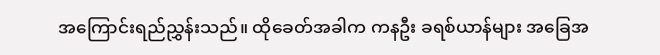အကြောင်းရည်ညွှန်းသည်။ ထိုခေတ်အခါက ကနဦး ခရစ်ယာန်များ အခြေအ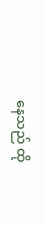နေသည် ထို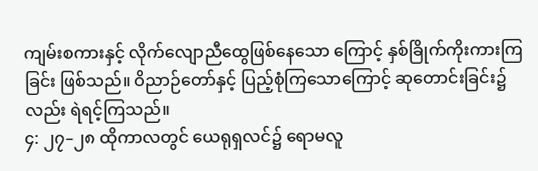ကျမ်းစကားနှင့် လိုက်လျောညီထွေဖြစ်နေသော ကြောင့် နှစ်ခြိုက်ကိုးကားကြခြင်း ဖြစ်သည်။ ဝိညာဉ်တော်နှင့် ပြည့်စုံကြသောကြောင့် ဆုတောင်းခြင်း၌လည်း ရဲရင့်ကြသည်။
၄: ၂၇–၂၈ ထိုကာလတွင် ယေရုရှလင်၌ ရောမလူ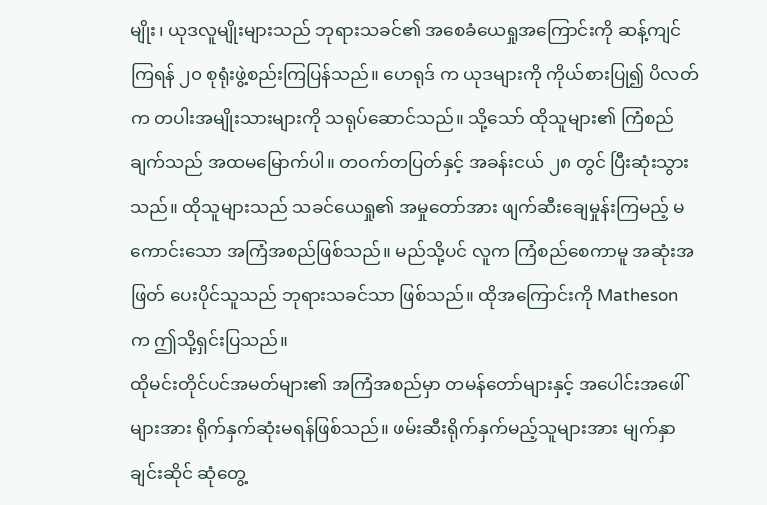မျိုး၊ ယုဒလူမျိုးများသည် ဘုရားသခင်၏ အစေခံယေရှုအကြောင်းကို ဆန့်ကျင်ကြရန် ၂၀ စုရုံးဖွဲ့စည်းကြပြန်သည်။ ဟေရုဒ် က ယုဒများကို ကိုယ်စားပြု၍ ပိလတ်က တပါးအမျိုးသားများကို သရုပ်ဆောင်သည်။ သို့သော် ထိုသူများ၏ ကြံစည်ချက်သည် အထမမြောက်ပါ။ တဝက်တပြတ်နှင့် အခန်းငယ် ၂၈ တွင် ပြီးဆုံးသွားသည်။ ထိုသူများသည် သခင်ယေရှု၏ အမှုတော်အား ဖျက်ဆီးချေမှုန်းကြမည့် မကောင်းသော အကြံအစည်ဖြစ်သည်။ မည်သို့ပင် လူက ကြံစည်စေကာမူ အဆုံးအဖြတ် ပေးပိုင်သူသည် ဘုရားသခင်သာ ဖြစ်သည်။ ထိုအကြောင်းကို Matheson က ဤသို့ရှင်းပြသည်။
ထိုမင်းတိုင်ပင်အမတ်များ၏ အကြံအစည်မှာ တမန်တော်များနှင့် အပေါင်းအဖေါ်များအား ရိုက်နှက်ဆုံးမရန်ဖြစ်သည်။ ဖမ်းဆီးရိုက်နှက်မည့်သူများအား မျက်နှာချင်းဆိုင် ဆုံတွေ့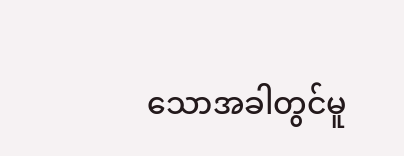သောအခါတွင်မူ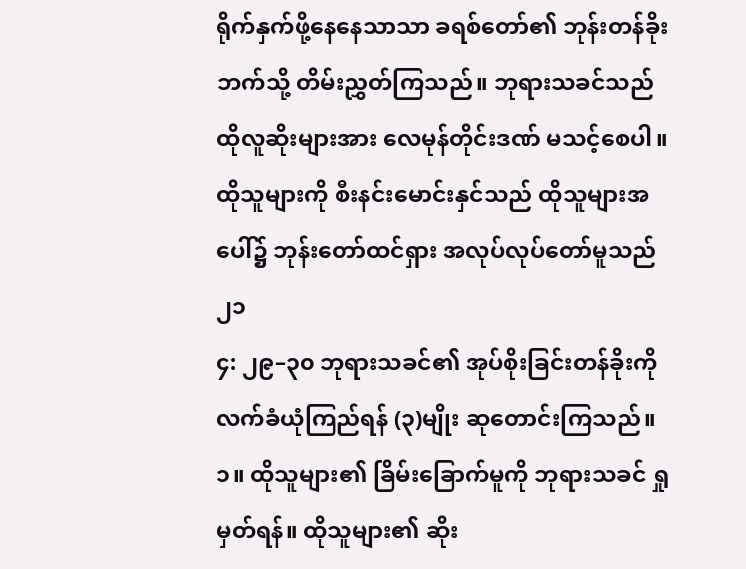ရိုက်နှက်ဖို့နေနေသာသာ ခရစ်တော်၏ ဘုန်းတန်ခိုးဘက်သို့ တိမ်းညွှတ်ကြသည်။ ဘုရားသခင်သည် ထိုလူဆိုးများအား လေမုန်တိုင်းဒဏ် မသင့်စေပါ။ ထိုသူများကို စီးနင်းမောင်းနှင်သည် ထိုသူများအပေါ်၌ ဘုန်းတော်ထင်ရှား အလုပ်လုပ်တော်မူသည်၂၁
၄: ၂၉–၃၀ ဘုရားသခင်၏ အုပ်စိုးခြင်းတန်ခိုးကို လက်ခံယုံကြည်ရန် (၃)မျိုး ဆုတောင်းကြသည်။
၁။ ထိုသူများ၏ ခြိမ်းခြောက်မူကို ဘုရားသခင် ရှုမှတ်ရန်။ ထိုသူများ၏ ဆိုး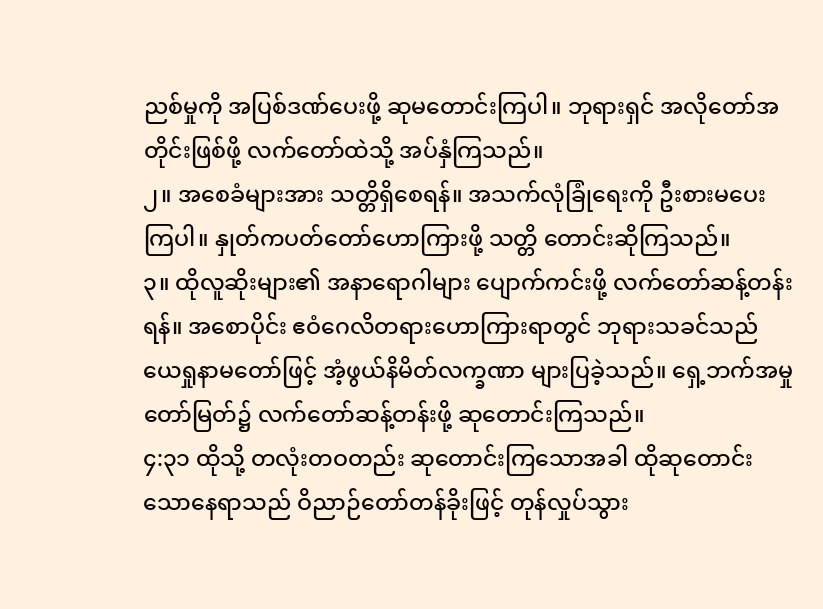ညစ်မှုကို အပြစ်ဒဏ်ပေးဖို့ ဆုမတောင်းကြပါ။ ဘုရားရှင် အလိုတော်အတိုင်းဖြစ်ဖို့ လက်တော်ထဲသို့ အပ်နှံကြသည်။
၂။ အစေခံများအား သတ္တိရှိစေရန်။ အသက်လုံခြုံရေးကို ဦးစားမပေးကြပါ။ နှုတ်ကပတ်တော်ဟောကြားဖို့ သတ္တိ တောင်းဆိုကြသည်။
၃။ ထိုလူဆိုးများ၏ အနာရောဂါများ ပျောက်ကင်းဖို့ လက်တော်ဆန့်တန်းရန်။ အစောပိုင်း ဧဝံဂေလိတရားဟောကြားရာတွင် ဘုရားသခင်သည် ယေရှုနာမတော်ဖြင့် အံ့ဖွယ်နိမိတ်လက္ခဏာ များပြခဲ့သည်။ ရှေ့ဘက်အမှုတော်မြတ်၌ လက်တော်ဆန့်တန်းဖို့ ဆုတောင်းကြသည်။
၄:၃၁ ထိုသို့ တလုံးတဝတည်း ဆုတောင်းကြသောအခါ ထိုဆုတောင်းသောနေရာသည် ဝိညာဉ်တော်တန်ခိုးဖြင့် တုန်လှုပ်သွား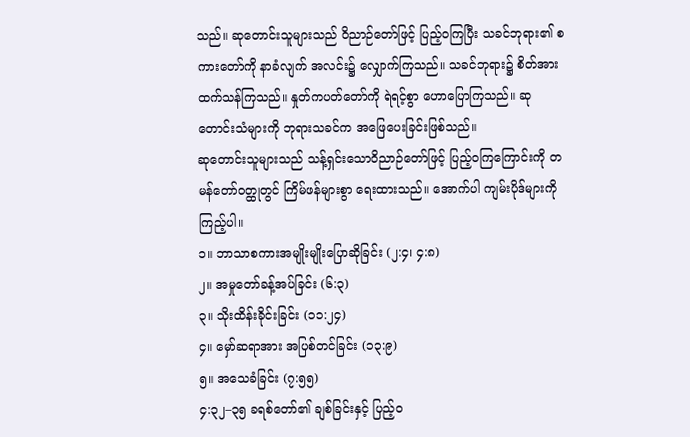သည်။ ဆုတောင်းသူများသည် ဝိညာဉ်တော်ဖြင့် ပြည့်ဝကြပြီး သခင်ဘုရား၏ စကားတော်ကို နာခံလျက် အလင်း၌ လျှောက်ကြသည်။ သခင်ဘုရား၌ စိတ်အားထက်သန်ကြသည်။ နှုတ်ကပတ်တော်ကို ရဲရင့်စွာ ဟောပြောကြသည်။ ဆုတောင်းသံများကို ဘုရားသခင်က အဖြေပေးခြင်းဖြစ်သည်။
ဆုတောင်းသူများသည် သန့်ရှင်းသောဝိညာဉ်တော်ဖြင့် ပြည့်ဝကြကြောင်းကို တမန်တော်ဝတ္ထုတွင် ကြိမ်ဖန်များစွာ ရေးထားသည်။ အောက်ပါ ကျမ်းပိုဒ်များကို ကြည့်ပါ။
၁။ ဘာသာစကားအမျိုးမျိုးပြောဆိုခြင်း (၂:၄၊ ၄:၈)
၂။ အမှုတော်ခန့်အပ်ခြင်း (၆:၃)
၃။ သိုးထိန်းခိုင်းခြင်း (၁၁:၂၄)
၄။ မှော်ဆရာအား အပြစ်တင်ခြင်း (၁၃:၉)
၅။ အသေခံခြင်း (၇:၅၅)
၄:၃၂–၃၅ ခရစ်တော်၏ ချစ်ခြင်းနှင့် ပြည့်ဝ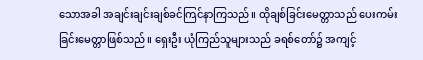သောအခါ အချင်းချင်းချစ်ခင်ကြင်နာကြသည်။ ထိုချစ်ခြင်းမေတ္တာသည် ပေးကမ်းခြင်းမေတ္တာဖြစ်သည်။ ရှေးဦး ယုံကြည်သူများသည် ခရစ်တော်၌ အကျင့်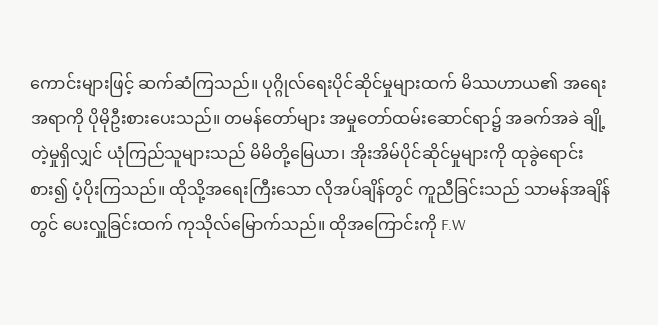ကောင်းများဖြင့် ဆက်ဆံကြသည်။ ပုဂ္ဂိုလ်ရေးပိုင်ဆိုင်မှုများထက် မိဿဟာယ၏ အရေးအရာကို ပိုမိုဦးစားပေးသည်။ တမန်တော်များ အမှုတော်ထမ်းဆောင်ရာ၌ အခက်အခဲ ချို့တဲ့မှုရှိလျှင် ယုံကြည်သူများသည် မိမိတို့မြေယာ၊ အိုးအိမ်ပိုင်ဆိုင်မှုများကို ထုခွဲရောင်းစား၍ ပံ့ပိုးကြသည်။ ထိုသို့အရေးကြီးသော လိုအပ်ချိန်တွင် ကူညီခြင်းသည် သာမန်အချိန်တွင် ပေးလှူခြင်းထက် ကုသိုလ်မြောက်သည်။ ထိုအကြောင်းကို F.W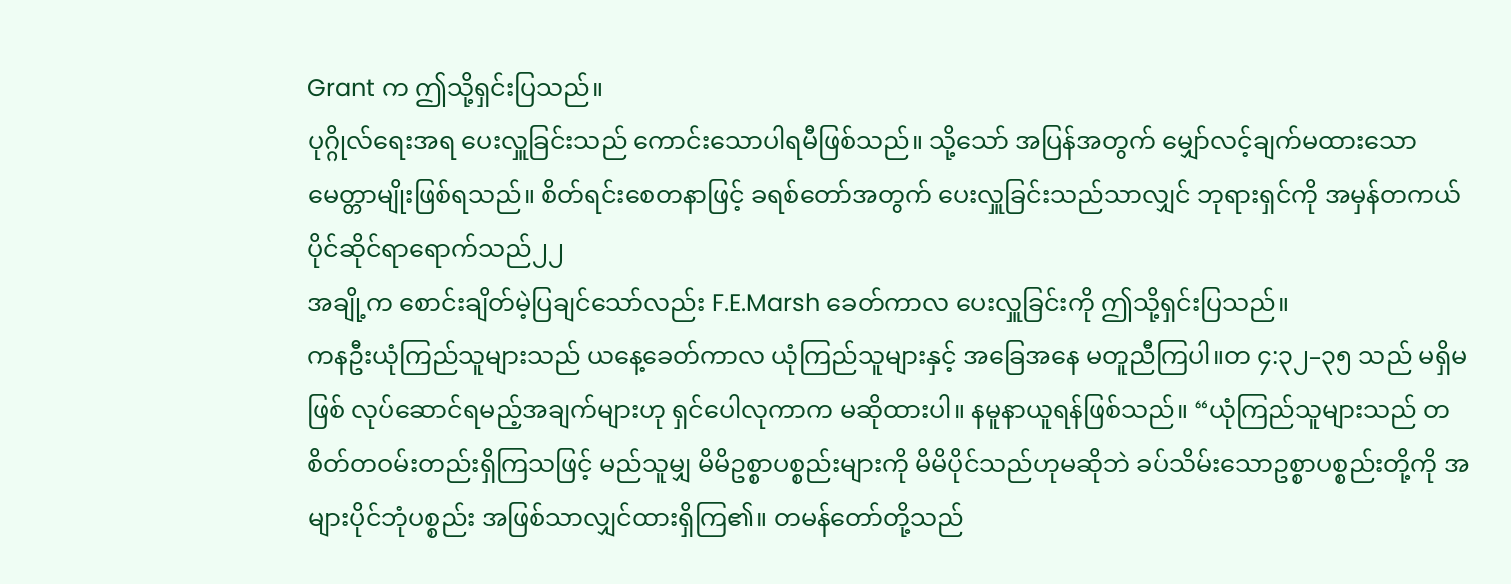Grant က ဤသို့ရှင်းပြသည်။
ပုဂ္ဂိုလ်ရေးအရ ပေးလှူခြင်းသည် ကောင်းသောပါရမီဖြစ်သည်။ သို့သော် အပြန်အတွက် မျှော်လင့်ချက်မထားသော မေတ္တာမျိုးဖြစ်ရသည်။ စိတ်ရင်းစေတနာဖြင့် ခရစ်တော်အတွက် ပေးလှူခြင်းသည်သာလျှင် ဘုရားရှင်ကို အမှန်တကယ် ပိုင်ဆိုင်ရာရောက်သည်၂၂
အချို့က စောင်းချိတ်မဲ့ပြချင်သော်လည်း F.E.Marsh ခေတ်ကာလ ပေးလှူခြင်းကို ဤသို့ရှင်းပြသည်။
ကနဦးယုံကြည်သူများသည် ယနေ့ခေတ်ကာလ ယုံကြည်သူများနှင့် အခြေအနေ မတူညီကြပါ။တ ၄:၃၂–၃၅ သည် မရှိမဖြစ် လုပ်ဆောင်ရမည့်အချက်များဟု ရှင်ပေါလုကာက မဆိုထားပါ။ နမူနာယူရန်ဖြစ်သည်။ “ယုံကြည်သူများသည် တစိတ်တဝမ်းတည်းရှိကြသဖြင့် မည်သူမျှ မိမိဥစ္စာပစ္စည်းများကို မိမိပိုင်သည်ဟုမဆိုဘဲ ခပ်သိမ်းသောဥစ္စာပစ္စည်းတို့ကို အများပိုင်ဘုံပစ္စည်း အဖြစ်သာလျှင်ထားရှိကြ၏။ တမန်တော်တို့သည်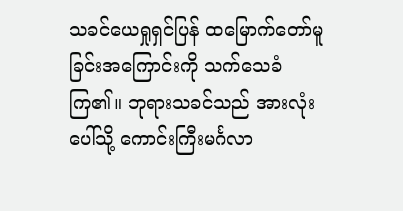သခင်ယေရှုရှင်ပြန် ထမြောက်တော်မူခြင်းအကြောင်းကို သက်သေခံကြ၏။ ဘုရားသခင်သည် အားလုံးပေါ်သို့ ကောင်းကြီးမင်္ဂလာ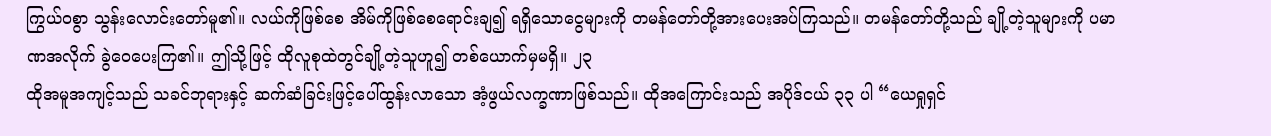ကြွယ်ဝစွာ သွန်းလောင်းတော်မူ၏။ လယ်ကိုဖြစ်စေ အိမ်ကိုဖြစ်စေရောင်းချ၍ ရရှိသောငွေများကို တမန်တော်တို့အားပေးအပ်ကြသည်။ တမန်တော်တို့သည် ချို့တဲ့သူများကို ပမာဏအလိုက် ခွဲဝေပေးကြ၏။ ဤသို့ဖြင့် ထိုလူစုထဲတွင်ချို့တဲ့သူဟူ၍ တစ်ယောက်မှမရှိ။ ၂၃
ထိုအမူအကျင့်သည် သခင်ဘုရားနှင့် ဆက်ဆံခြင်းဖြင့်ပေါ်ထွန်းလာသော အံ့ဖွယ်လက္ခဏာဖြစ်သည်။ ထိုအကြောင်းသည် အပိုဒ်ငယ် ၃၃ ပါ “ယေရှုရှင်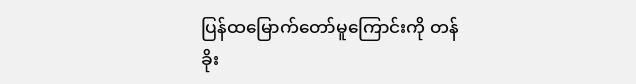ပြန်ထမြောက်တော်မူကြောင်းကို တန်ခိုး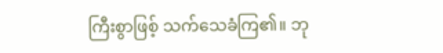ကြီးစွာဖြစ့် သက်သေခံကြ၏။ ဘု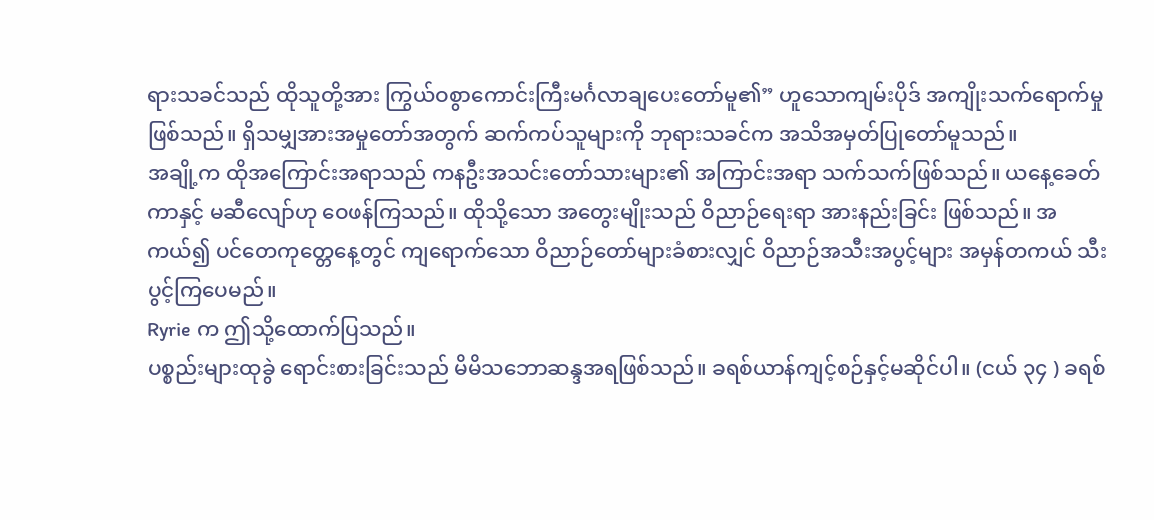ရားသခင်သည် ထိုသူတို့အား ကြွယ်ဝစွာကောင်းကြီးမင်္ဂလာချပေးတော်မူ၏” ဟူသောကျမ်းပိုဒ် အကျိုးသက်ရောက်မှုဖြစ်သည်။ ရှိသမျှအားအမှုတော်အတွက် ဆက်ကပ်သူများကို ဘုရားသခင်က အသိအမှတ်ပြုတော်မူသည်။
အချို့က ထိုအကြောင်းအရာသည် ကနဦးအသင်းတော်သားများ၏ အကြာင်းအရာ သက်သက်ဖြစ်သည်။ ယနေ့ခေတ်ကာနှင့် မဆီလျော်ဟု ဝေဖန်ကြသည်။ ထိုသို့သော အတွေးမျိုးသည် ဝိညာဉ်ရေးရာ အားနည်းခြင်း ဖြစ်သည်။ အကယ်၍ ပင်တေကုတ္တေနေ့တွင် ကျရောက်သော ဝိညာဉ်တော်များခံစားလျှင် ဝိညာဉ်အသီးအပွင့်များ အမှန်တကယ် သီးပွင့်ကြပေမည်။
Ryrie က ဤသို့ထောက်ပြသည်။
ပစ္စည်းများထုခွဲ ရောင်းစားခြင်းသည် မိမိသဘောဆန္ဒအရဖြစ်သည်။ ခရစ်ယာန်ကျင့်စဉ်နှင့်မဆိုင်ပါ။ (ငယ် ၃၄ ) ခရစ်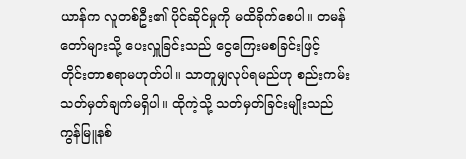ယာန်က လူတစ်ဦး၏ ပိုင်ဆိုင်မှုကို မထိခိုက်စေပါ။ တမန်တော်များသို့ ပေးလှူခြင်းသည် ငွေကြေးမစခြင်းဖြင့် တိုင်းတာစရာမဟုတ်ပါ။ သာတူမျှလုပ်ရမည်ဟု စည်းကမ်းသတ်မှတ်ချက်မရှိပါ။ ထိုကဲ့သို့ သတ်မှတ်ခြင်းမျိုးသည် ကွန်မြူနစ်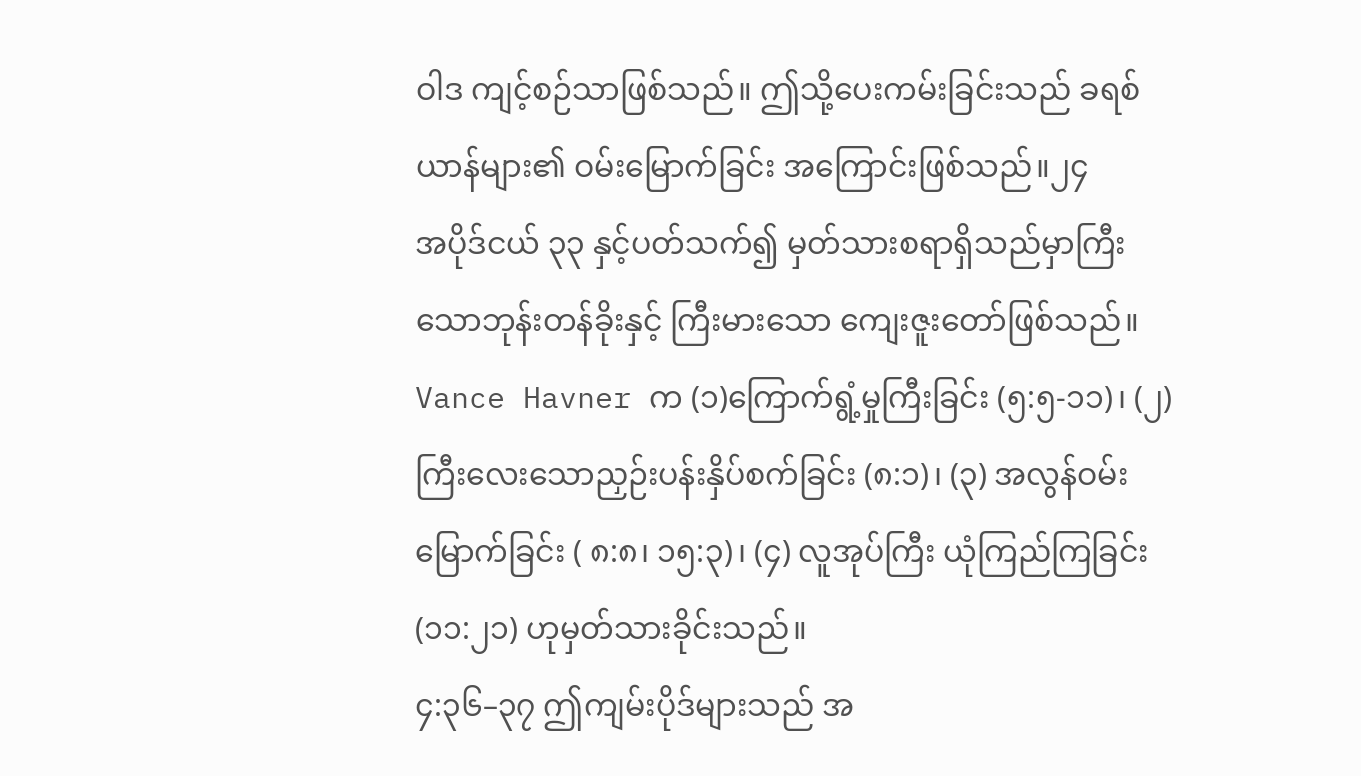ဝါဒ ကျင့်စဉ်သာဖြစ်သည်။ ဤသို့ပေးကမ်းခြင်းသည် ခရစ်ယာန်များ၏ ဝမ်းမြောက်ခြင်း အကြောင်းဖြစ်သည်။၂၄
အပိုဒ်ငယ် ၃၃ နှင့်ပတ်သက်၍ မှတ်သားစရာရှိသည်မှာကြီးသောဘုန်းတန်ခိုးနှင့် ကြီးမားသော ကျေးဇူးတော်ဖြစ်သည်။ Vance Havner က (၁)ကြောက်ရွံ့မှုကြီးခြင်း (၅:၅-၁၁)၊ (၂) ကြီးလေးသောညှဉ်းပန်းနှိပ်စက်ခြင်း (၈:၁)၊ (၃) အလွန်ဝမ်းမြောက်ခြင်း ( ၈:၈၊ ၁၅:၃)၊ (၄) လူအုပ်ကြီး ယုံကြည်ကြခြင်း(၁၁:၂၁) ဟုမှတ်သားခိုင်းသည်။
၄:၃၆–၃၇ ဤကျမ်းပိုဒ်များသည် အ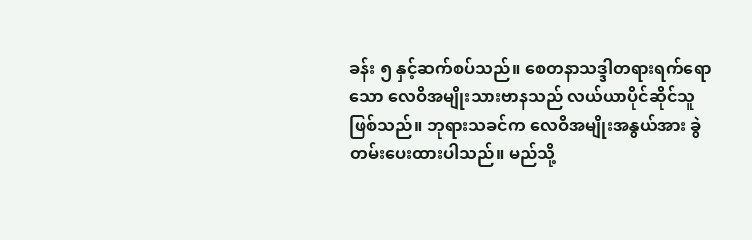ခန်း ၅ နှင့်ဆက်စပ်သည်။ စေတနာသဒ္ဒါတရားရက်ရောသော လေဝိအမျိုးသားဗာနသည် လယ်ယာပိုင်ဆိုင်သူဖြစ်သည်။ ဘုရားသခင်က လေဝိအမျိုးအနွယ်အား ခွဲတမ်းပေးထားပါသည်။ မည်သို့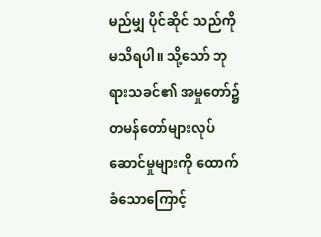မည်မျှ ပိုင်ဆိုင် သည်ကို မသိရပါ။ သို့သော် ဘုရားသခင်၏ အမှုတော်၌ တမန်တော်များလုပ်ဆောင်မှုများကို ထောက်ခံသောကြောင့်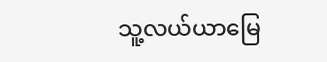သူ့လယ်ယာမြေ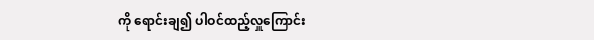ကို ရောင်းချ၍ ပါဝင်ထည့်လှူကြောင်း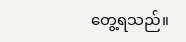တွေ့ရသည်။